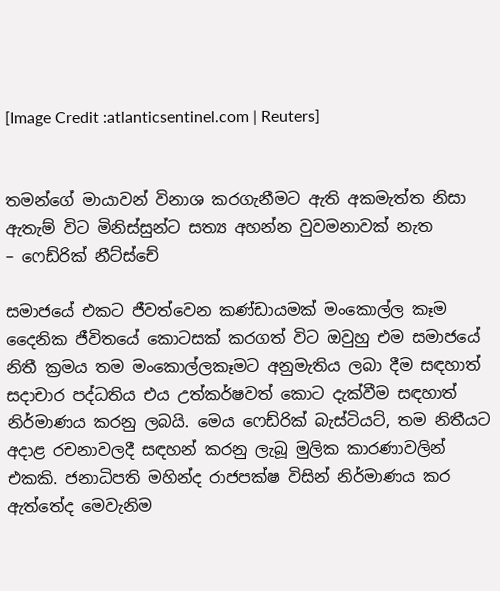[Image Credit :atlanticsentinel.com | Reuters]


තමන්ගේ මායාවන් විනාශ කරගැනීමට ඇති අකමැත්ත නිසා ඇතැම් විට මිනිස්සුන්ට සත්‍ය අහන්න වුවමනාවක් නැත
– ෆෙඩ්රික් නීට්ස්චේ

සමාජයේ එකට ජීවත්වෙන කණ්ඩායමක් මංකොල්ල කෑම දෛනික ජීවිතයේ කොටසක් කරගත් විට ඔවුහු එම සමාජයේ නිතී ක්‍රමය තම මංකොල්ලකෑමට අනුමැතිය ලබා දීම සඳහාත් සදාචාර පද්ධතිය එය උත්කර්ෂවත් කොට දැක්වීම සඳහාත් නිර්මාණය කරනු ලබයි. මෙය ෆෙඩ්රික් බැස්ටියට්, තම නිතීයට අදාළ රචනාවලදී සඳහන් කරනු ලැබූ මුලික කාරණාවලින් එකකි. ජනාධිපති මහින්ද රාජපක්ෂ විසින් නිර්මාණය කර ඇත්තේද මෙවැනිම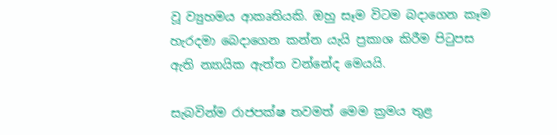වූ ව්‍යුහමය ආකෘතියකි. ඔහු සෑම විටම බදාගෙන කෑම හැරදමා බෙදාගෙන කන්න යැයි ප්‍රකාශ කිරීම පිටුපස ඇති න්‍යායික ඇත්ත වන්නේද මෙයයි.

සැබවින්ම රාජපක්ෂ තවමත් මෙම ක්‍රමය තුළ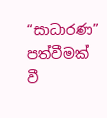“සාධාරණ” පත්වීමක් වී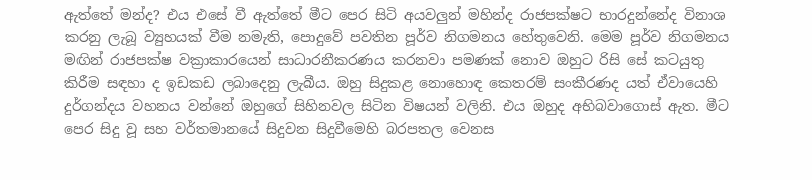ඇත්තේ මන්ද? එය එසේ වී ඇත්තේ මීට පෙර සිටි අයවලුන් මහින්ද රාජපක්ෂට භාරදුන්නේද විනාශ කරනු ලැබූ ව්‍යුහයක් වීම නමැති, පොදුවේ පවතින පූර්ව නිගමනය හේතුවෙනි. මෙම පූර්ව නිගමනය මඟින් රාජපක්ෂ වක්‍රාකාරයෙන් සාධාරනීකරණය කරනවා පමණක් නොව ඔහුට රිසි සේ කටයුතු කිරීම සඳහා ද ඉඩකඩ ලබාදෙනු ලැබීය. ඔහු සිදුකළ නොහොඳ කෙතරම් සංකීරණද යත් ඒවායෙහි දුර්ගන්දය වහනය වන්නේ ඔහුගේ සිහිනවල සිටින විෂයන් වලිනි. එය ඔහුද අභිබවාගොස් ඇත. මීට පෙර සිදු වූ සහ වර්තමානයේ සිදුවන සිදුවීමෙහි බරපතල වෙනස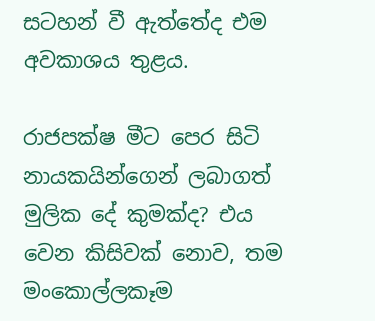සටහන් වී ඇත්තේද එම අවකාශය තුළය.

රාජපක්ෂ මීට පෙර සිටි නායකයින්ගෙන් ලබාගත් මුලික දේ කුමක්ද? එය වෙන කිසිවක් නොව, තම මංකොල්ලකෑම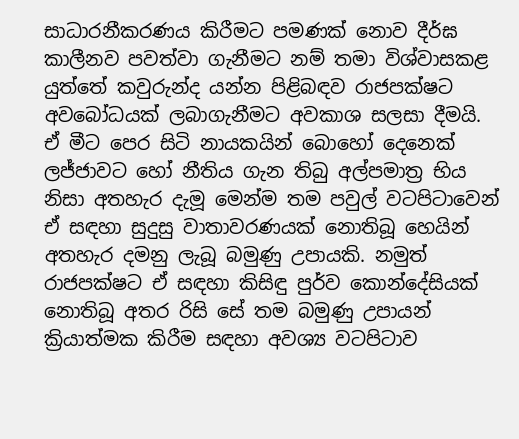සාධාරනීකරණය කිරීමට පමණක් නොව දීර්ඝ කාලීනව පවත්වා ගැනීමට නම් තමා විශ්වාසකළ යුත්තේ කවුරුන්ද යන්න පිළිබඳව රාජපක්ෂට අවබෝධයක් ලබාගැනීමට අවකාශ සලසා දීමයි. ඒ මීට පෙර සිටි නායකයින් බොහෝ දෙනෙක් ලජ්ජාවට හෝ නීතිය ගැන තිබු අල්පමාත්‍ර භිය නිසා අතහැර දැමූ මෙන්ම තම පවුල් වටපිටාවෙන් ඒ සඳහා සුදුසු වාතාවරණයක් නොතිබූ හෙයින් අතහැර දමනු ලැබූ බමුණු උපායකි. නමුත් රාජපක්ෂට ඒ සඳහා කිසිඳු පුර්ව කොන්දේසියක් නොතිබූ අතර රිසි සේ තම බමුණු උපායන් ක්‍රියාත්මක කිරීම සඳහා අවශ්‍ය වටපිටාව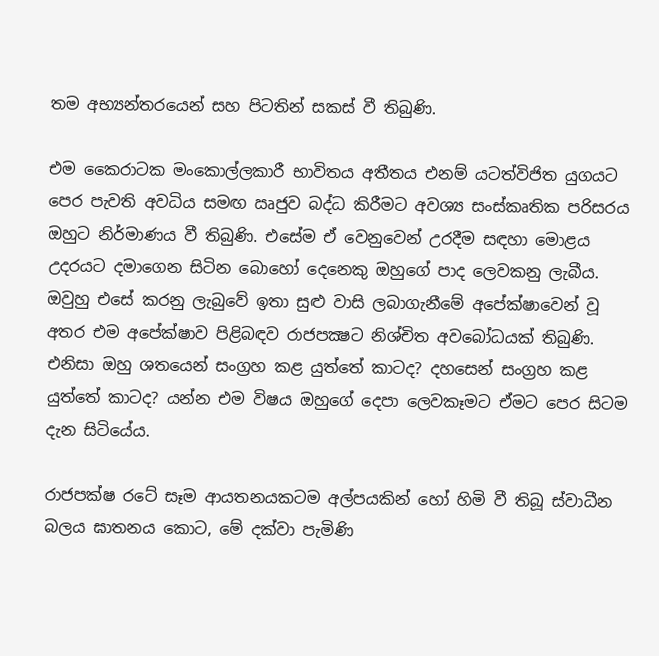තම අභ්‍යන්තරයෙන් සහ පිටතින් සකස් වී තිබුණි.

එම කෛරාටක මංකොල්ලකාරී භාවිතය අතීතය එනම් යටත්විජිත යුගයට පෙර පැවති අවධිය සමඟ ඍජුව බද්ධ කිරීමට අවශ්‍ය සංස්කෘතික පරිසරය ඔහුට නිර්මාණය වී තිබුණි. එසේම ඒ වෙනුවෙන් උරදීම සඳහා මොළය උදරයට දමාගෙන සිටින බොහෝ දෙනෙකු ඔහුගේ පාද ලෙවකනු ලැබීය. ඔවුහු එසේ කරනු ලැබුවේ ඉතා සුළු වාසි ලබාගැනීමේ අපේක්ෂාවෙන් වූ අතර එම අපේක්ෂාව පිළිබඳව රාජපක්‍ෂට නිශ්චිත අවබෝධයක් තිබුණි. එනිසා ඔහු ශතයෙන් සංග්‍රහ කළ යුත්තේ කාටද? දහසෙන් සංග්‍රහ කළ යුත්තේ කාටද? යන්න එම විෂය ඔහුගේ දෙපා ලෙවකෑමට ඒමට පෙර සිටම දැන සිටියේය.

රාජපක්ෂ රටේ සෑම ආයතනයකටම අල්පයකින් හෝ හිමි වී තිබූ ස්වාධීන බලය ඝාතනය කොට, මේ දක්වා පැමිණි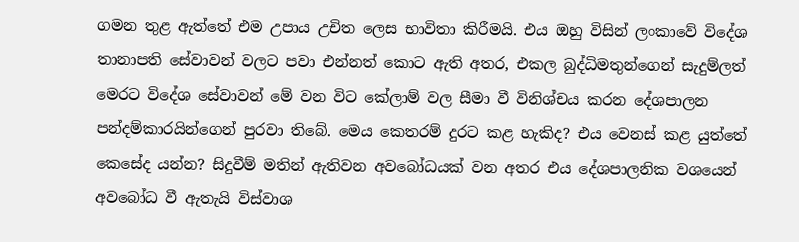ගමන තුළ ඇත්තේ එම උපාය උචිත ලෙස භාවිතා කිරීමයි. එය ඔහු විසින් ලංකාවේ විදේශ තානාපති සේවාවන් වලට පවා එන්නත් කොට ඇති අතර, එකල බුද්ධිමතුන්ගෙන් සැදුම්ලත් මෙරට විදේශ සේවාවන් මේ වන විට කේලාම් වල සීමා වී විනිශ්චය කරන දේශපාලන පන්දම්කාරයින්ගෙන් පුරවා තිබේ. මෙය කෙතරම් දුරට කළ හැකිද? එය වෙනස් කළ යුත්තේ කෙසේද යන්න? සිදුවීම් මතින් ඇතිවන අවබෝධයක් වන අතර එය දේශපාලනික වශයෙන් අවබෝධ වී ඇතැයි විස්වාශ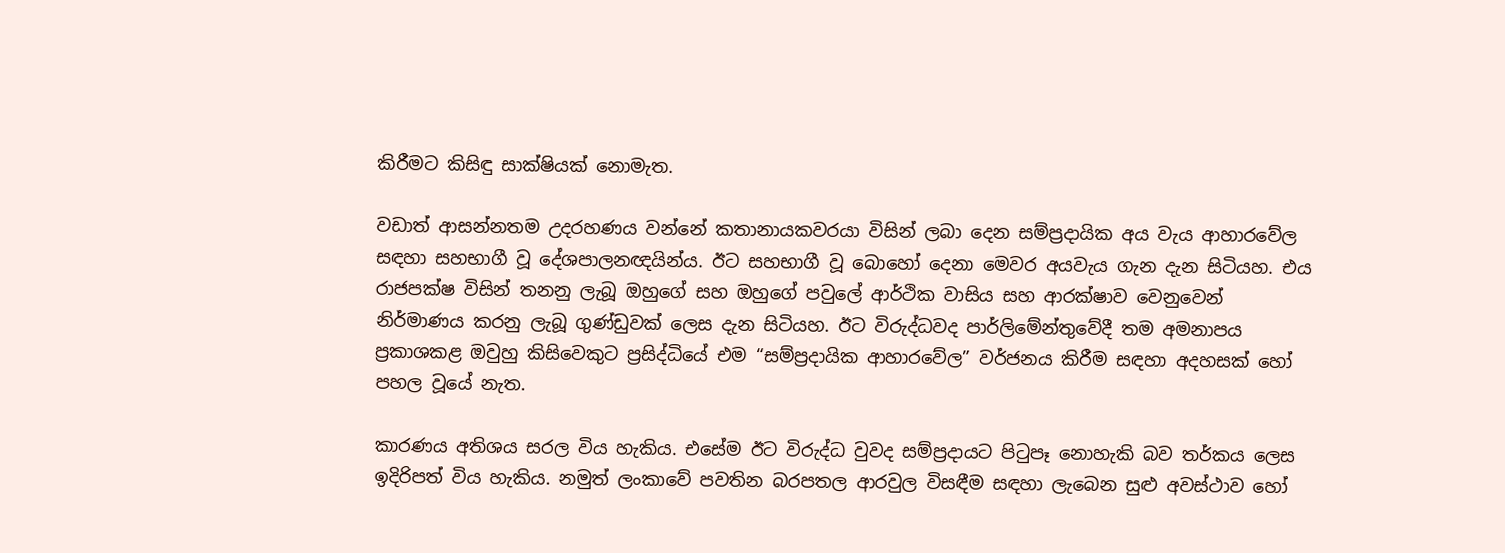කිරීමට කිසිඳු සාක්ෂියක් නොමැත.

වඩාත් ආසන්නතම උදරහණය වන්නේ කතානායකවරයා විසින් ලබා දෙන සම්ප්‍රදායික අය වැය ආහාරවේල සඳහා සහභාගී වූ දේශපාලනඥයින්ය. ඊට සහභාගී වූ බොහෝ දෙනා මෙවර අයවැය ගැන දැන සිටියහ. එය රාජපක්ෂ විසින් තනනු ලැබූ ඔහුගේ සහ ඔහුගේ පවුලේ ආර්ථික වාසිය සහ ආරක්ෂාව වෙනුවෙන් නිර්මාණය කරනු ලැබූ ගුණ්ඩුවක් ලෙස දැන සිටියහ. ඊට විරුද්ධවද පාර්ලිමේන්තුවේදී තම අමනාපය ප්‍රකාශකළ ඔවුහු කිසිවෙකුට ප්‍රසිද්ධියේ එම “සම්ප්‍රදායික ආහාරවේල” වර්ජනය කිරීම සඳහා අදහසක් හෝ පහල වූයේ නැත.

කාරණය අතිශය සරල විය හැකිය. එසේම ඊට විරුද්ධ වුවද සම්ප්‍රදායට පිටුපෑ නොහැකි බව තර්කය ලෙස ඉදිරිපත් විය හැකිය. නමුත් ලංකාවේ පවතින බරපතල ආරවුල විසඳීම සඳහා ලැබෙන සුළු අවස්ථාව හෝ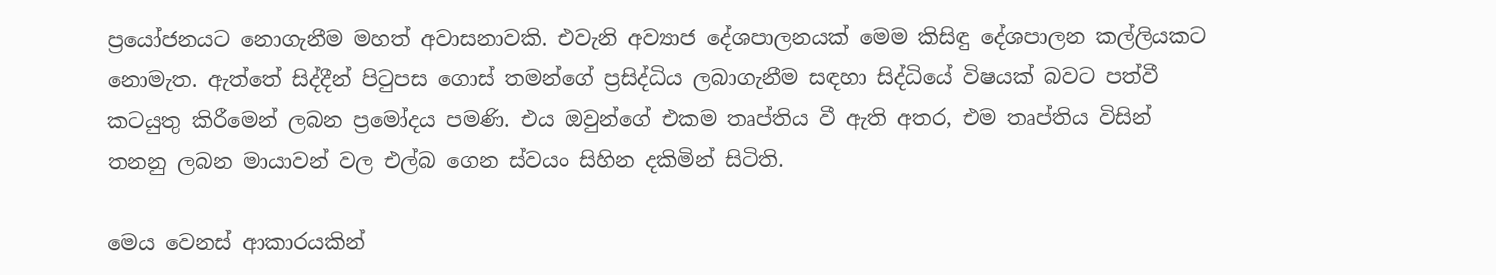ප්‍රයෝජනයට නොගැනීම මහත් අවාසනාවකි. එවැනි අව්‍යාජ දේශපාලනයක් මෙම කිසිඳු දේශපාලන කල්ලියකට නොමැත. ඇත්තේ සිද්දීන් පිටුපස ගොස් තමන්ගේ ප්‍රසිද්ධිය ලබාගැනීම සඳහා සිද්ධියේ විෂයක් බවට පත්වී කටයුතු කිරීමෙන් ලබන ප්‍රමෝදය පමණි. එය ඔවුන්ගේ එකම තෘප්තිය වී ඇති අතර, එම තෘප්තිය විසින් තනනු ලබන මායාවන් වල එල්බ ගෙන ස්වයං සිහින දකිමින් සිටිති.

මෙය වෙනස් ආකාරයකින්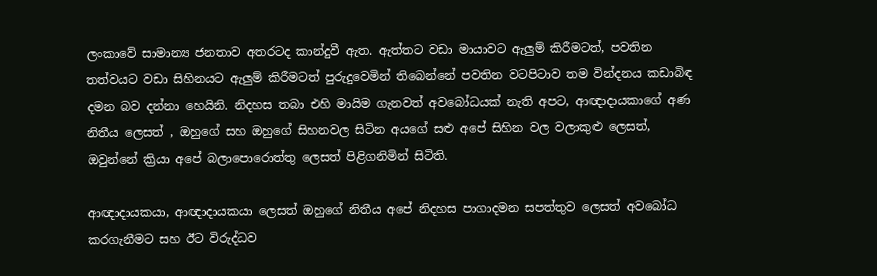ලංකාවේ සාමාන්‍ය ජනතාව අතරටද කාන්දුවී ඇත. ඇත්තට වඩා මායාවට ඇලුම් කිරීමටත්, පවතින තත්වයට වඩා සිහිනයට ඇලුම් කිරීමටත් පුරුදුවෙමින් තිබෙන්නේ පවතින වටපිටාව තම වින්දනය කඩාබිඳ දමන බව දන්නා හෙයිනි. නිදහස තබා එහි මායිම ගැනවත් අවබෝධයක් නැති අපට, ආඥාදායකාගේ අණ නිතීය ලෙසත් , ඔහුගේ සහ ඔහුගේ සිහනවල සිටින අයගේ සළු අපේ සිහින වල වලාකුළු ලෙසත්, ඔවුන්නේ ක්‍රියා අපේ බලාපොරොත්තු ලෙසත් පිළිගනිමින් සිටිති.

ආඥාදායකයා, ආඥාදායකයා ලෙසත් ඔහුගේ නිතීය අපේ නිදහස පාගාදමන සපත්තුව ලෙසත් අවබෝධ කරගැනීමට සහ ඊට විරුද්ධව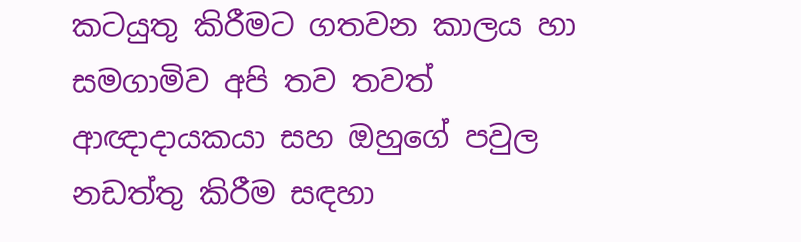කටයුතු කිරීමට ගතවන කාලය හා සමගාමිව අපි තව තවත් ආඥාදායකයා සහ ඔහුගේ පවුල නඩත්තු කිරීම සඳහා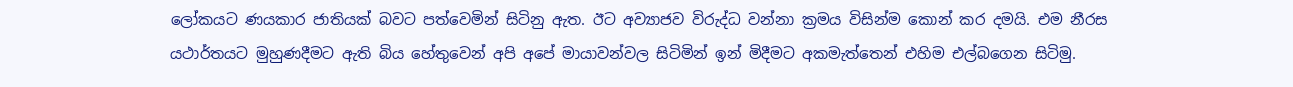ලෝකයට ණයකාර ජාතියක් බවට පත්වෙමින් සිටිනු ඇත. ඊට අව්‍යාජව විරුද්ධ වන්නා ක්‍රමය විසින්ම කොන් කර දමයි. එම නීරස යථාර්තයට මුහුණදීමට ඇති බිය හේතුවෙන් අපි අපේ මායාවන්වල සිටිමින් ඉන් මිදීමට අකමැත්තෙන් එහිම එල්බගෙන සිටිමු.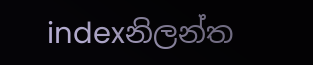indexනිලන්ත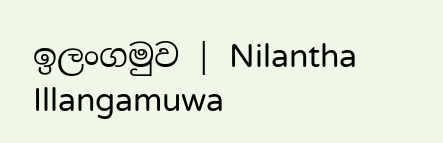ඉලංගමුව | Nilantha Illangamuwa